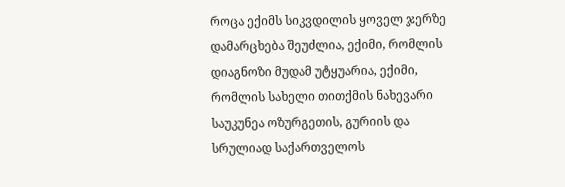როცა ექიმს სიკვდილის ყოველ ჯერზე დამარცხება შეუძლია, ექიმი, რომლის დიაგნოზი მუდამ უტყუარია, ექიმი, რომლის სახელი თითქმის ნახევარი საუკუნეა ოზურგეთის, გურიის და სრულიად საქართველოს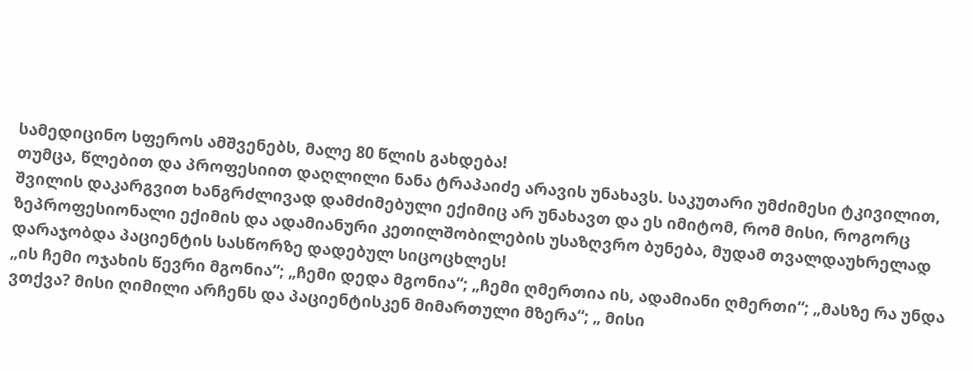სამედიცინო სფეროს ამშვენებს, მალე 80 წლის გახდება!
თუმცა, წლებით და პროფესიით დაღლილი ნანა ტრაპაიძე არავის უნახავს. საკუთარი უმძიმესი ტკივილით, შვილის დაკარგვით ხანგრძლივად დამძიმებული ექიმიც არ უნახავთ და ეს იმიტომ, რომ მისი, როგორც ზეპროფესიონალი ექიმის და ადამიანური კეთილშობილების უსაზღვრო ბუნება, მუდამ თვალდაუხრელად დარაჯობდა პაციენტის სასწორზე დადებულ სიცოცხლეს!
„ის ჩემი ოჯახის წევრი მგონია“; „ჩემი დედა მგონია“; „ჩემი ღმერთია ის, ადამიანი ღმერთი“; „მასზე რა უნდა ვთქვა? მისი ღიმილი არჩენს და პაციენტისკენ მიმართული მზერა“; „ მისი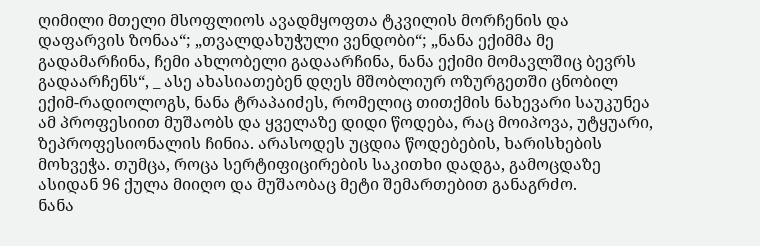ღიმილი მთელი მსოფლიოს ავადმყოფთა ტკვილის მორჩენის და დაფარვის ზონაა“; „თვალდახუჭული ვენდობი“; „ნანა ექიმმა მე გადამარჩინა, ჩემი ახლობელი გადაარჩინა, ნანა ექიმი მომავლშიც ბევრს გადაარჩენს“, _ ასე ახასიათებენ დღეს მშობლიურ ოზურგეთში ცნობილ ექიმ-რადიოლოგს, ნანა ტრაპაიძეს, რომელიც თითქმის ნახევარი საუკუნეა ამ პროფესიით მუშაობს და ყველაზე დიდი წოდება, რაც მოიპოვა, უტყუარი, ზეპროფესიონალის ჩინია. არასოდეს უცდია წოდებების, ხარისხების მოხვეჭა. თუმცა, როცა სერტიფიცირების საკითხი დადგა, გამოცდაზე ასიდან 96 ქულა მიიღო და მუშაობაც მეტი შემართებით განაგრძო.
ნანა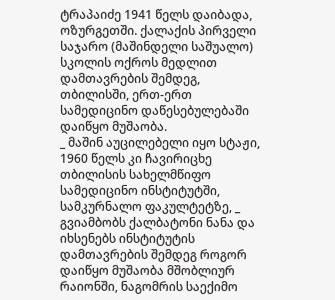ტრაპაიძე 1941 წელს დაიბადა, ოზურგეთში. ქალაქის პირველი საჯარო (მაშინდელი საშუალო) სკოლის ოქროს მედლით დამთავრების შემდეგ, თბილისში, ერთ-ერთ სამედიცინო დაწესებულებაში დაიწყო მუშაობა.
_ მაშინ აუცილებელი იყო სტაჟი, 1960 წელს კი ჩავირიცხე თბილისის სახელმწიფო სამედიცინო ინსტიტუტში, სამკურნალო ფაკულტეტზე, _ გვიამბობს ქალბატონი ნანა და იხსენებს ინსტიტუტის დამთავრების შემდეგ როგორ დაიწყო მუშაობა მშობლიურ რაიონში, ნაგომრის საექიმო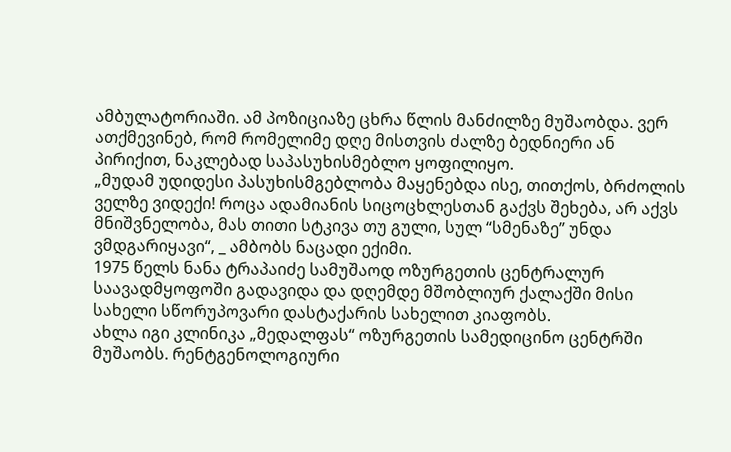ამბულატორიაში. ამ პოზიციაზე ცხრა წლის მანძილზე მუშაობდა. ვერ ათქმევინებ, რომ რომელიმე დღე მისთვის ძალზე ბედნიერი ან პირიქით, ნაკლებად საპასუხისმებლო ყოფილიყო.
„მუდამ უდიდესი პასუხისმგებლობა მაყენებდა ისე, თითქოს, ბრძოლის ველზე ვიდექი! როცა ადამიანის სიცოცხლესთან გაქვს შეხება, არ აქვს მნიშვნელობა, მას თითი სტკივა თუ გული, სულ “სმენაზე” უნდა ვმდგარიყავი“, _ ამბობს ნაცადი ექიმი.
1975 წელს ნანა ტრაპაიძე სამუშაოდ ოზურგეთის ცენტრალურ საავადმყოფოში გადავიდა და დღემდე მშობლიურ ქალაქში მისი სახელი სწორუპოვარი დასტაქარის სახელით კიაფობს.
ახლა იგი კლინიკა „მედალფას“ ოზურგეთის სამედიცინო ცენტრში მუშაობს. რენტგენოლოგიური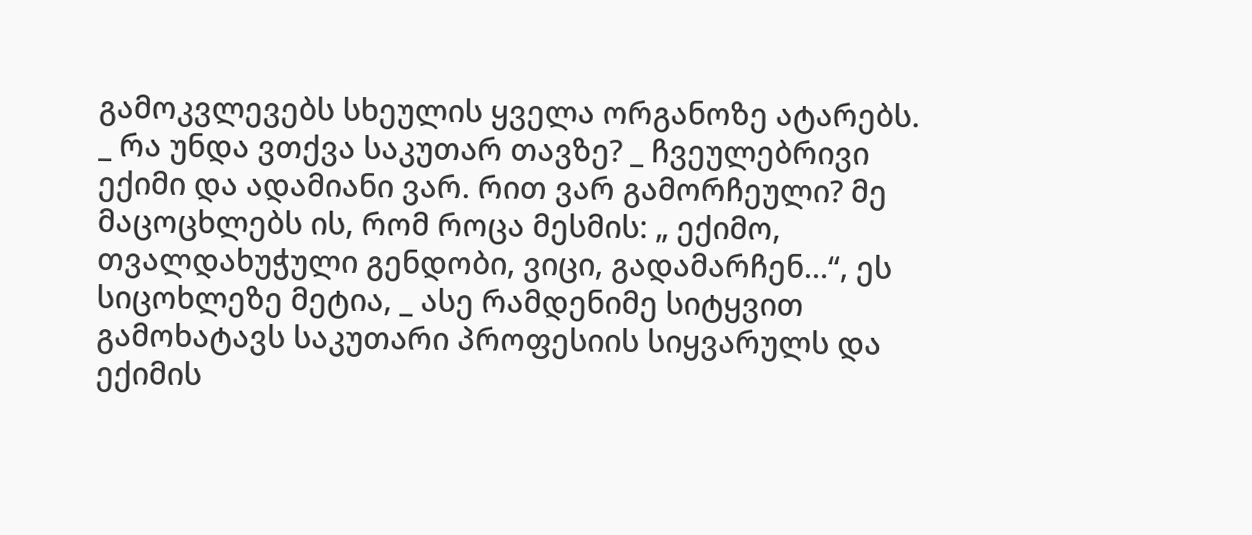გამოკვლევებს სხეულის ყველა ორგანოზე ატარებს.
_ რა უნდა ვთქვა საკუთარ თავზე? _ ჩვეულებრივი ექიმი და ადამიანი ვარ. რით ვარ გამორჩეული? მე მაცოცხლებს ის, რომ როცა მესმის: „ ექიმო, თვალდახუჭული გენდობი, ვიცი, გადამარჩენ…“, ეს სიცოხლეზე მეტია, _ ასე რამდენიმე სიტყვით გამოხატავს საკუთარი პროფესიის სიყვარულს და ექიმის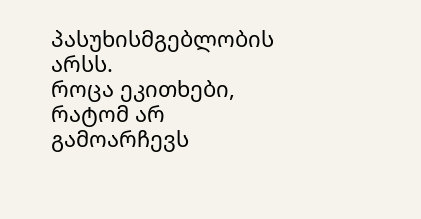პასუხისმგებლობის არსს.
როცა ეკითხები, რატომ არ გამოარჩევს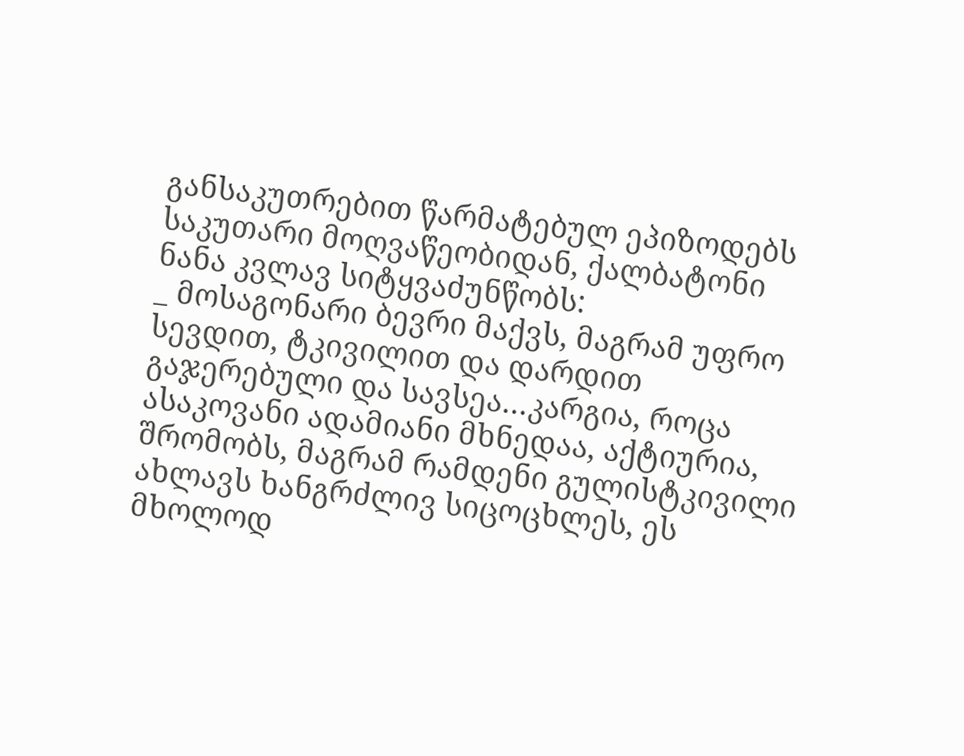განსაკუთრებით წარმატებულ ეპიზოდებს საკუთარი მოღვაწეობიდან, ქალბატონი ნანა კვლავ სიტყვაძუნწობს:
_ მოსაგონარი ბევრი მაქვს, მაგრამ უფრო სევდით, ტკივილით და დარდით გაჯერებული და სავსეა…კარგია, როცა ასაკოვანი ადამიანი მხნედაა, აქტიურია, შრომობს, მაგრამ რამდენი გულისტკივილი ახლავს ხანგრძლივ სიცოცხლეს, ეს მხოლოდ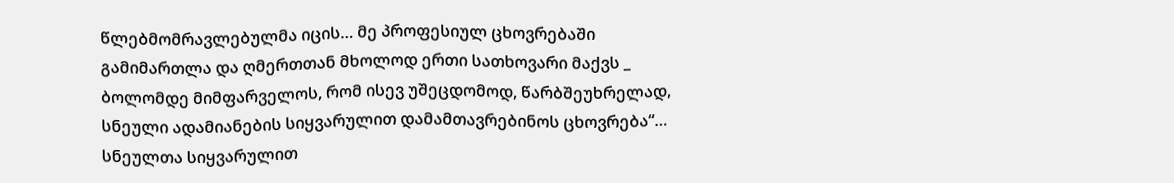წლებმომრავლებულმა იცის… მე პროფესიულ ცხოვრებაში გამიმართლა და ღმერთთან მხოლოდ ერთი სათხოვარი მაქვს _ ბოლომდე მიმფარველოს, რომ ისევ უშეცდომოდ, წარბშეუხრელად, სნეული ადამიანების სიყვარულით დამამთავრებინოს ცხოვრება“…
სნეულთა სიყვარულით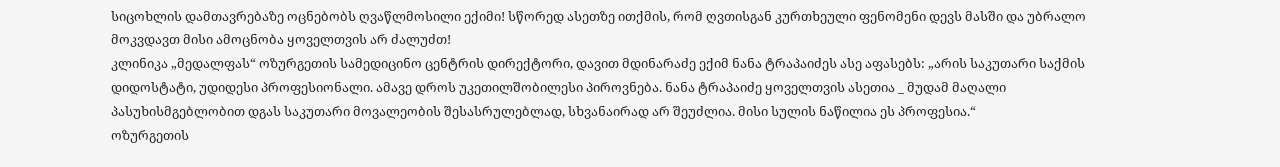სიცოხლის დამთავრებაზე ოცნებობს ღვაწლმოსილი ექიმი! სწორედ ასეთზე ითქმის, რომ ღვთისგან კურთხეული ფენომენი დევს მასში და უბრალო მოკვდავთ მისი ამოცნობა ყოველთვის არ ძალუძთ!
კლინიკა „მედალფას“ ოზურგეთის სამედიცინო ცენტრის დირექტორი, დავით მდინარაძე ექიმ ნანა ტრაპაიძეს ასე აფასებს: „არის საკუთარი საქმის დიდოსტატი, უდიდესი პროფესიონალი. ამავე დროს უკეთილშობილესი პიროვნება. ნანა ტრაპაიძე ყოველთვის ასეთია _ მუდამ მაღალი პასუხისმგებლობით დგას საკუთარი მოვალეობის შესასრულებლად, სხვანაირად არ შეუძლია. მისი სულის ნაწილია ეს პროფესია.“
ოზურგეთის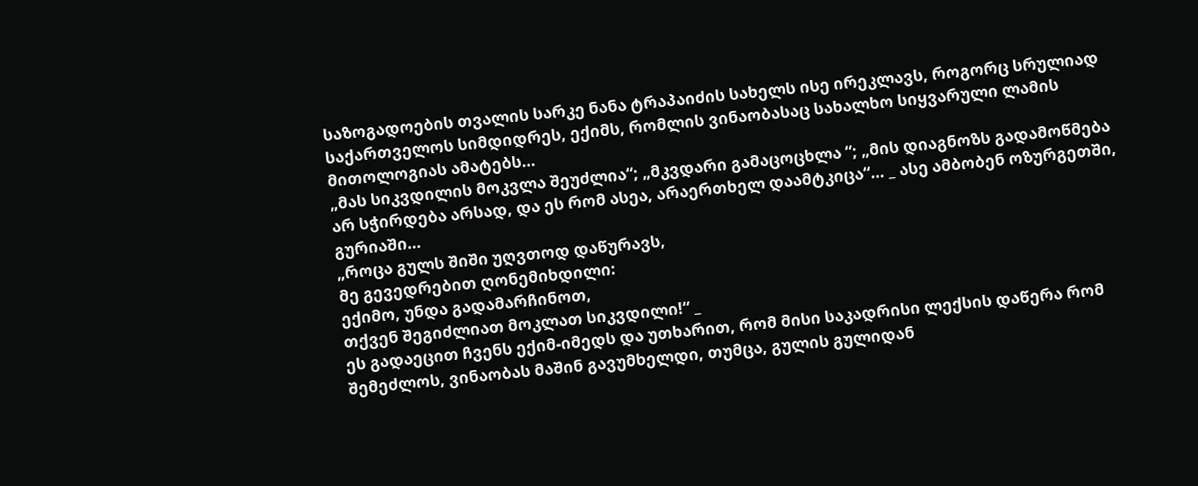საზოგადოების თვალის სარკე ნანა ტრაპაიძის სახელს ისე ირეკლავს, როგორც სრულიად საქართველოს სიმდიდრეს, ექიმს, რომლის ვინაობასაც სახალხო სიყვარული ლამის მითოლოგიას ამატებს…
„მას სიკვდილის მოკვლა შეუძლია“; „მკვდარი გამაცოცხლა “; „მის დიაგნოზს გადამოწმება არ სჭირდება არსად, და ეს რომ ასეა, არაერთხელ დაამტკიცა“… _ ასე ამბობენ ოზურგეთში, გურიაში…
„როცა გულს შიში უღვთოდ დაწურავს,
მე გევედრებით ღონემიხდილი:
ექიმო, უნდა გადამარჩინოთ,
თქვენ შეგიძლიათ მოკლათ სიკვდილი!“ _
ეს გადაეცით ჩვენს ექიმ-იმედს და უთხარით, რომ მისი საკადრისი ლექსის დაწერა რომ შემეძლოს, ვინაობას მაშინ გავუმხელდი, თუმცა, გულის გულიდან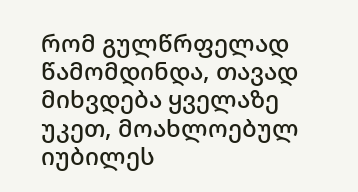რომ გულწრფელად წამომდინდა, თავად მიხვდება ყველაზე უკეთ, მოახლოებულ იუბილეს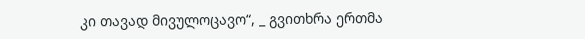კი თავად მივულოცავო“, _ გვითხრა ერთმა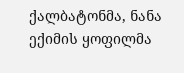ქალბატონმა, ნანა ექიმის ყოფილმა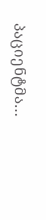პაციენტმა…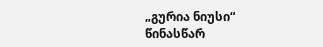„გურია ნიუსი“ წინასწარ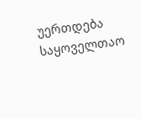უერთდება საყოველთაო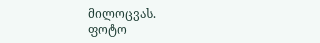მილოცვას.
ფოტო